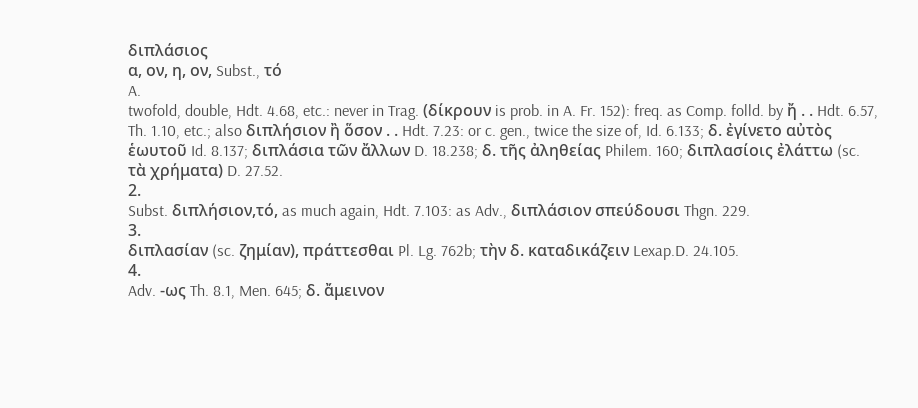διπλάσιος
α, ον, η, ον, Subst., τό
A.
twofold, double, Hdt. 4.68, etc.: never in Trag. (δίκρουν is prob. in A. Fr. 152): freq. as Comp. folld. by ἤ . . Hdt. 6.57, Th. 1.10, etc.; also διπλήσιον ἢ ὅσον . . Hdt. 7.23: or c. gen., twice the size of, Id. 6.133; δ. ἐγίνετο αὐτὸς ἑωυτοῦ Id. 8.137; διπλάσια τῶν ἄλλων D. 18.238; δ. τῆς ἀληθείας Philem. 160; διπλασίοις ἐλάττω (sc. τὰ χρήματα) D. 27.52.
2.
Subst. διπλήσιον,τό, as much again, Hdt. 7.103: as Adv., διπλάσιον σπεύδουσι Thgn. 229.
3.
διπλασίαν (sc. ζημίαν), πράττεσθαι Pl. Lg. 762b; τὴν δ. καταδικάζειν Lexap.D. 24.105.
4.
Adv. ‐ως Th. 8.1, Men. 645; δ. ἄμεινον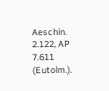Aeschin. 2.122, AP 7.611 (Eutolm.).